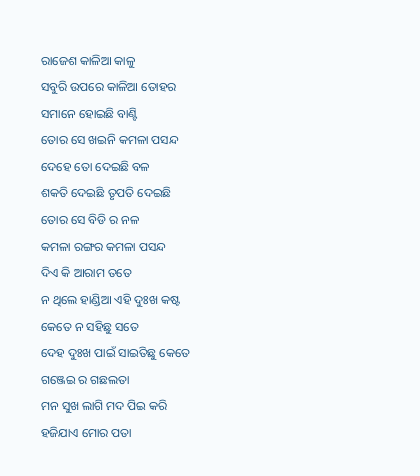ରାଜେଶ କାଳିଆ କାଳୁ
ସବୁରି ଉପରେ କାଳିଆ ତୋହର
ସମାନେ ହୋଇଛି ବାଣ୍ଟି
ତୋର ସେ ଖଇନି କମଳା ପସନ୍ଦ
ଦେହେ ତୋ ଦେଇଛି ବଳ
ଶକତି ଦେଇଛି ତୃପତି ଦେଇଛି
ତୋର ସେ ବିଡି ର ନଳ
କମଳା ରଙ୍ଗର କମଳା ପସନ୍ଦ
ଦିଏ କି ଆରାମ ତତେ
ନ ଥିଲେ ହାଣ୍ଡିଆ ଏହି ଦୁଃଖ କଷ୍ଟ
କେତେ ନ ସହିଛୁ ସତେ
ଦେହ ଦୁଃଖ ପାଇଁ ସାଇତିଛୁ କେତେ
ଗଞ୍ଜେଇ ର ଗଛଲତା
ମନ ସୁଖ ଲାଗି ମଦ ପିଇ କରି
ହଜିଯାଏ ମୋର ପତା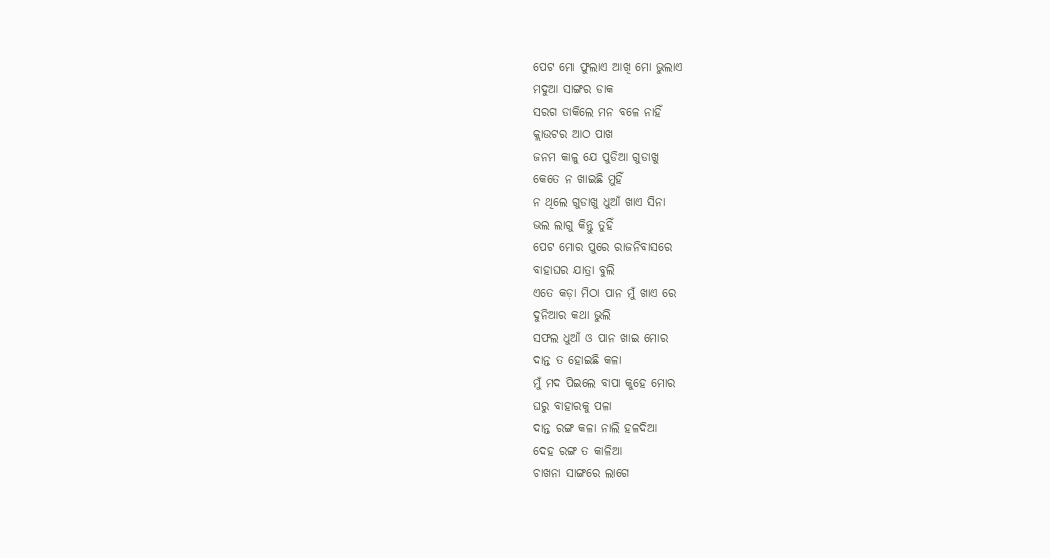ପେଟ ମୋ ଫୁଲାଏ ଆଖି ମୋ ଭୁଲାଏ
ମଦୁଆ ସାଙ୍ଗର ଡାକ
ସରଗ ଡାକିଲେ ମନ ବଳେ ନାହିଁ
କ୍ଲାଉଟର ଆଠ ପାଖ
ଜନମ କାଳୁ ଯେ ପୁଡିଆ ଗୁଡାଖୁ
କେତେ ନ ଖାଇଛି ମୁହିଁ
ନ ଥିଲେ ଗୁଡାଖୁ ଧୁଆଁ ଖାଏ ସିନା
ଭଲ ଲାଗୁ କିନ୍ତୁ ତୁହିଁ
ପେଟ ମୋର ପୁରେ ରାଜନିବାସରେ
ବାହାଘର ଯାତ୍ରା ବୁଲି
ଏତେ କଡ଼ା ମିଠା ପାନ ମୁଁ ଖାଏ ରେ
ଦୁନିଆର କଥା ଭୁଲି
ସଫଲ ଧୁଆଁ ଓ ପାନ ଖାଇ ମୋର
ଦାନ୍ତ ତ ହୋଇଛି କଳା
ମୁଁ ମଦ ପିଇଲେ ବାପା କୁହେ ମୋର
ଘରୁ ବାହାରକୁ ପଳା
ଦାନ୍ତ ରଙ୍ଗ କଳା ନାଲି ହଳଦିଆ
ଦେହ ରଙ୍ଗ ତ କାଳିଆ
ଚାଖନା ସାଙ୍ଗରେ ଲାଗେ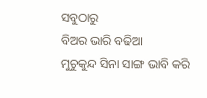ସବୁଠାରୁ
ବିଅର ଭାରି ବଢିଆ
ମୁଚୁକୁନ୍ଦ ସିନା ସାଙ୍ଗ ଭାବି କରି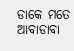ଡାକେ ମତେ ଆବାଡାବା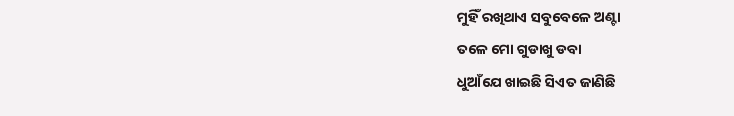ମୁହିଁ ରଖିଥାଏ ସବୁବେଳେ ଅଣ୍ଟା
ତଳେ ମୋ ଗୁଡାଖୁ ଡବା
ଧୁଆଁଯେ ଖାଇଛି ସିଏତ ଜାଣିଛି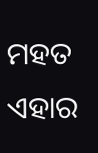ମହତ ଏହାର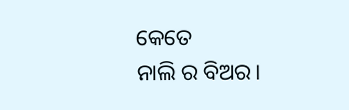କେତେ
ନାଲି ର ବିଅର।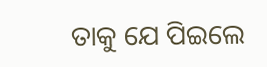ତାକୁ ଯେ ପିଇଲେ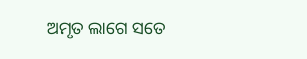ଅମୃତ ଲାଗେ ସତେ